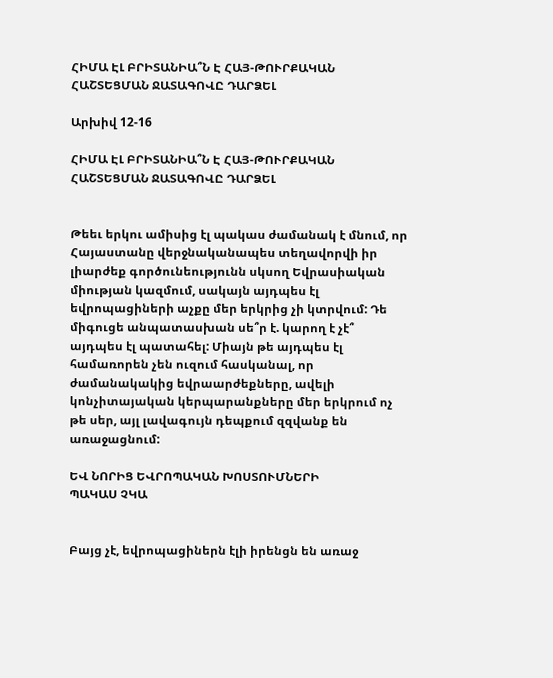ՀԻՄԱ ԷԼ ԲՐԻՏԱՆԻԱ՞Ն Է ՀԱՅ-ԹՈՒՐՔԱԿԱՆ ՀԱՇՏԵՑՄԱՆ ՋԱՏԱԳՈՎԸ ԴԱՐՁԵԼ

Արխիվ 12-16

ՀԻՄԱ ԷԼ ԲՐԻՏԱՆԻԱ՞Ն Է ՀԱՅ-ԹՈՒՐՔԱԿԱՆ ՀԱՇՏԵՑՄԱՆ ՋԱՏԱԳՈՎԸ ԴԱՐՁԵԼ


Թեեւ երկու ամիսից էլ պակաս ժամանակ է մնում, որ Հայաստանը վերջնականապես տեղավորվի իր լիարժեք գործունեությունն սկսող Եվրասիական միության կազմում, սակայն այդպես էլ եվրոպացիների աչքը մեր երկրից չի կտրվում: Դե միգուցե անպատասխան սե՞ր է. կարող է չէ՞ այդպես էլ պատահել: Միայն թե այդպես էլ համառորեն չեն ուզում հասկանալ, որ ժամանակակից եվրաարժեքները, ավելի կոնչիտայական կերպարանքները մեր երկրում ոչ թե սեր, այլ լավագույն դեպքում զզվանք են առաջացնում:

ԵՎ ՆՈՐԻՑ ԵՎՐՈՊԱԿԱՆ ԽՈՍՏՈՒՄՆԵՐԻ
ՊԱԿԱՍ ՉԿԱ


Բայց չէ, եվրոպացիներն էլի իրենցն են առաջ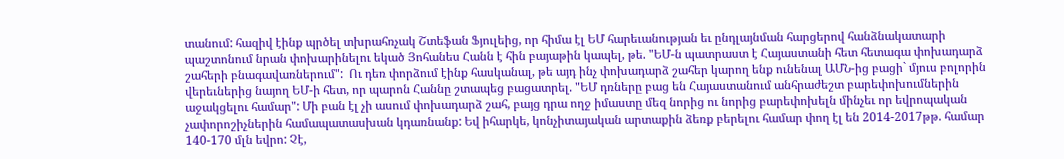տանում: հազիվ էինք պրծել տխրահռչակ Շտեֆան Ֆյուլեից, որ հիմա էլ ԵՄ հարեւանության եւ ընդլայնման հարցերով հանձնակատարի պաշտոնում նրան փոխարինելու եկած Յոհանես Հանն է հին բայաթին կապել, թե. "ԵՄ-ն պատրաստ է Հայաստանի հետ հետագա փոխադարձ շահերի բնագավառներում":  Ու դեռ փորձում էինք հասկանալ, թե այդ ինչ փոխադարձ շահեր կարող ենք ունենալ ԱՄՆ-ից բացի` մյուս բոլորին վերեւներից նայող ԵՄ-ի հետ, որ պարոն Հաննը շտապեց բացատրել. "ԵՄ դռները բաց են Հայաստանում անհրաժեշտ բարեփոխումներին աջակցելու համար": Մի բան էլ չի ասում փոխադարձ շահ, բայց դրա ողջ իմաստը մեզ նորից ու նորից բարեփոխելն մինչեւ որ եվրոպական չափորոշիչներին համապատասխան կդառնանք: Եվ իհարկե, կոնչիտայական արտաքին ձեռք բերելու համար փող էլ են 2014-2017թթ. համար 140-170 մլն եվրո: Չէ,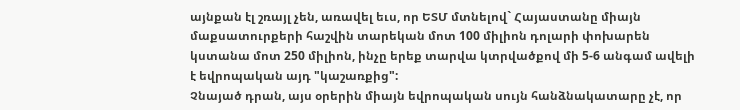այնքան էլ շռայլ չեն, առավել եւս, որ ԵՏՄ մտնելով` Հայաստանը միայն մաքսատուրքերի հաշվին տարեկան մոտ 100 միլիոն դոլարի փոխարեն կստանա մոտ 250 միլիոն, ինչը երեք տարվա կտրվածքով մի 5-6 անգամ ավելի է եվրոպական այդ "կաշառքից":
Չնայած դրան, այս օրերին միայն եվրոպական սույն հանձնակատարը չէ, որ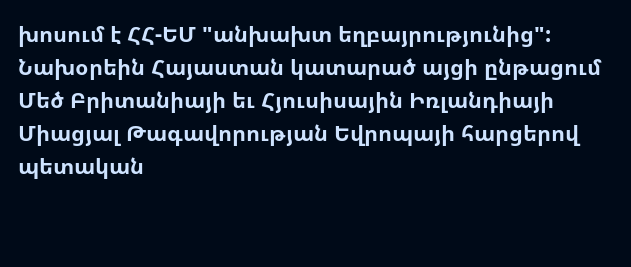խոսում է ՀՀ-ԵՄ "անխախտ եղբայրությունից": Նախօրեին Հայաստան կատարած այցի ընթացում Մեծ Բրիտանիայի եւ Հյուսիսային Իռլանդիայի Միացյալ Թագավորության Եվրոպայի հարցերով պետական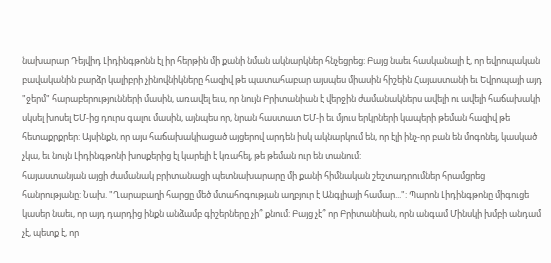նախարար Դեյվիդ Լիդինգթոնն էլ իր հերթին մի քանի նման ակնարկներ հնչեցրեց: Բայց նաեւ հասկանալի է, որ եվրոպական բավականին բարձր կալիբրի չինովնիկները հազիվ թե պատահաբար այսպես միասին հիշեին Հայաստանի եւ Եվրոպայի այդ "ջերմ" հարաբերությունների մասին, առավել եւս, որ նույն Բրիտանիան է վերջին ժամանակներս ավելի ու ավելի հաճախակի սկսել խոսել ԵՄ-ից դուրս գալու մասին, այնպես որ, նրան հաստատ ԵՄ-ի եւ մյուս երկրների կապերի թեման հազիվ թե հետաքրքրեր: Այսինքն, որ այս հաճախակիացած այցերով արդեն իսկ ակնարկում են, որ էլի ինչ-որ բան են մոգոնել, կասկած չկա, եւ նույն Լիդինգթոնի խոսքերից էլ կարելի է կռահել, թե թեման ուր են տանում:
հայաստանյան այցի ժամանակ բրիտանացի պետնախարարը մի քանի հիմնական շեշտադրումներ հրամցրեց հանրությանը: Նախ. "Ղարաբաղի հարցը մեծ մտահոգության աղբյուր է Անգլիայի համար...": Պարոն Լիդինգթոնը միգուցե կասեր նաեւ, որ այդ դարդից ինքն անձամբ գիշերները չի՞ քնում: Բայց չէ՞ որ Բրիտանիան, որն անգամ Մինսկի խմբի անդամ չէ, պետք է, որ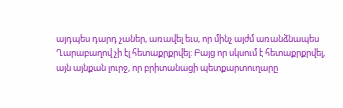այդպես դարդ չաներ, առավել եւս, որ մինչ այժմ առանձնապես Ղարաբաղով չի էլ հետաքրքրվել: Բայց որ սկսում է հետաքրքրվել, այն այնքան լուրջ, որ բրիտանացի պետքարտուղարը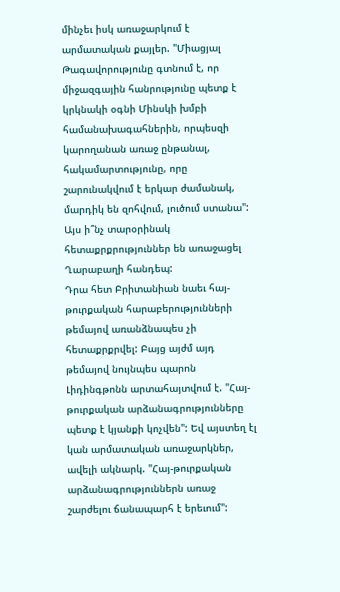մինչեւ իսկ առաջարկում է արմատական քայլեր. "Միացյալ Թագավորությունը գտնում է, որ միջազգային հանրությունը պետք է կրկնակի օգնի Մինսկի խմբի համանախագահներին, որպեսզի կարողանան առաջ ընթանալ, հակամարտությունը, որը շարունակվում է երկար ժամանակ, մարդիկ են զոհվում, լուծում ստանա": Այս ի՞նչ տարօրինակ հետաքրքրություններ են առաջացել Ղարաբաղի հանդեպ:
Դրա հետ Բրիտանիան նաեւ հայ-թուրքական հարաբերությունների թեմայով առանձնապես չի հետաքրքրվել: Բայց այժմ այդ թեմայով նույնպես պարոն Լիդինգթոնն արտահայտվում է. "Հայ-թուրքական արձանագրությունները պետք է կյանքի կոչվեն": Եվ այստեղ էլ կան արմատական առաջարկներ, ավելի ակնարկ. "Հայ-թուրքական արձանագրություններն առաջ շարժելու ճանապարհ է երեւում":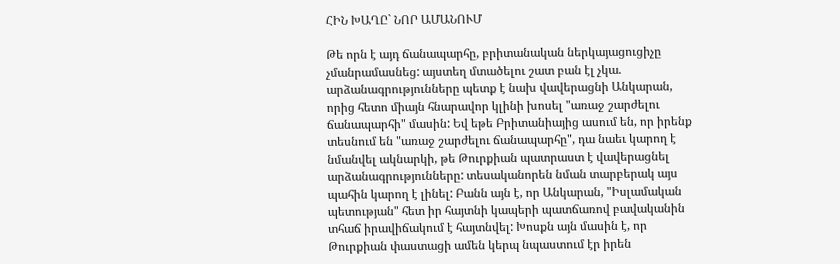ՀԻՆ ԽԱՂԸ` ՆՈՐ ԱՄԱՆՈՒՄ

Թե որն է այդ ճանապարհը, բրիտանական ներկայացուցիչը չմանրամասնեց: այստեղ մտածելու շատ բան էլ չկա. արձանագրությունները պետք է նախ վավերացնի Անկարան, որից հետո միայն հնարավոր կլինի խոսել "առաջ շարժելու ճանապարհի" մասին: Եվ եթե Բրիտանիայից ասում են, որ իրենք տեսնում են "առաջ շարժելու ճանապարհը", դա նաեւ կարող է նմանվել ակնարկի, թե Թուրքիան պատրաստ է վավերացնել արձանագրությունները: տեսականորեն նման տարբերակ այս պահին կարող է լինել: Բանն այն է, որ Անկարան, "Իսլամական պետության" հետ իր հայտնի կապերի պատճառով բավականին տհաճ իրավիճակում է հայտնվել: Խոսքն այն մասին է, որ Թուրքիան փաստացի ամեն կերպ նպաստում էր իրեն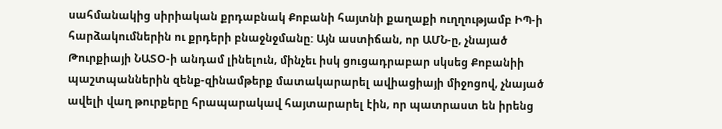սահմանակից սիրիական քրդաբնակ Քոբանի հայտնի քաղաքի ուղղությամբ ԻՊ-ի հարձակումներին ու քրդերի բնաջնջմանը: Այն աստիճան, որ ԱՄՆ-ը, չնայած Թուրքիայի ՆԱՏՕ-ի անդամ լինելուն, մինչեւ իսկ ցուցադրաբար սկսեց Քոբանիի պաշտպաններին զենք-զինամթերք մատակարարել ավիացիայի միջոցով, չնայած ավելի վաղ թուրքերը հրապարակավ հայտարարել էին, որ պատրաստ են իրենց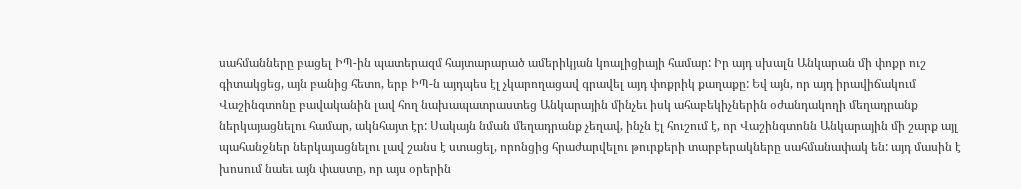սահմանները բացել ԻՊ-ին պատերազմ հայտարարած ամերիկյան կոալիցիայի համար: Իր այդ սխալն Անկարան մի փոքր ուշ գիտակցեց, այն բանից հետո, երբ ԻՊ-ն այդպես էլ չկարողացավ գրավել այդ փոքրիկ քաղաքը: Եվ այն, որ այդ իրավիճակում Վաշինգտոնը բավականին լավ հող նախապատրաստեց Անկարային մինչեւ իսկ ահաբեկիչներին օժանդակողի մեղադրանք ներկայացնելու համար, ակնհայտ էր: Սակայն նման մեղադրանք չեղավ, ինչն էլ հուշում է, որ Վաշինգտոնն Անկարային մի շարք այլ պահանջներ ներկայացնելու լավ շանս է ստացել, որոնցից հրաժարվելու թուրքերի տարբերակները սահմանափակ են: այդ մասին է խոսում նաեւ այն փաստը, որ այս օրերին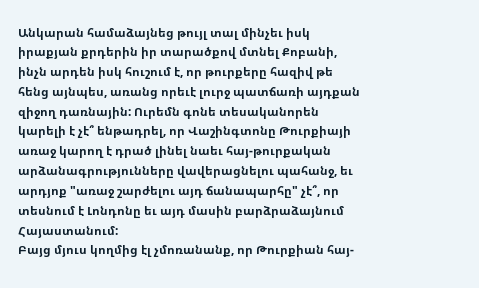Անկարան համաձայնեց թույլ տալ մինչեւ իսկ իրաքյան քրդերին իր տարածքով մտնել Քոբանի, ինչն արդեն իսկ հուշում է, որ թուրքերը հազիվ թե հենց այնպես, առանց որեւէ լուրջ պատճառի այդքան զիջող դառնային: Ուրեմն գոնե տեսականորեն կարելի է չէ՞ ենթադրել, որ Վաշինգտոնը Թուրքիայի առաջ կարող է դրած լինել նաեւ հայ-թուրքական արձանագրությունները վավերացնելու պահանջ, եւ արդյոք "առաջ շարժելու այդ ճանապարհը" չէ՞, որ տեսնում է Լոնդոնը եւ այդ մասին բարձրաձայնում Հայաստանում:
Բայց մյուս կողմից էլ չմոռանանք, որ Թուրքիան հայ-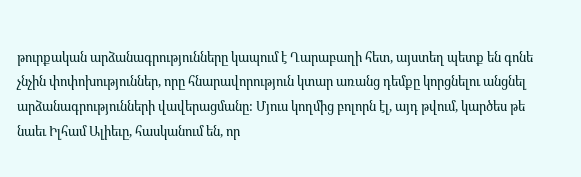թուրքական արձանագրությունները կապում է Ղարաբաղի հետ, այստեղ պետք են գոնե չնչին փոփոխություններ, որը հնարավորություն կտար առանց դեմքը կորցնելու անցնել արձանագրությունների վավերացմանը: Մյուս կողմից բոլորն էլ, այդ թվում, կարծես թե նաեւ Իլհամ Ալիեւը, հասկանում են, որ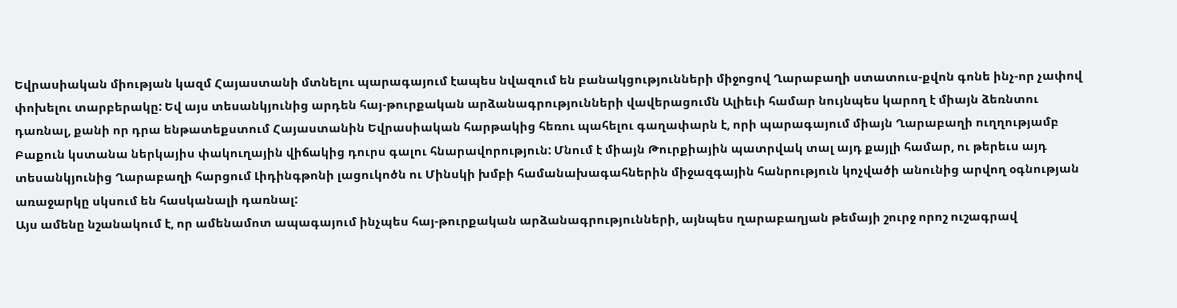Եվրասիական միության կազմ Հայաստանի մտնելու պարագայում էապես նվազում են բանակցությունների միջոցով Ղարաբաղի ստատուս-քվոն գոնե ինչ-որ չափով փոխելու տարբերակը: Եվ այս տեսանկյունից արդեն հայ-թուրքական արձանագրությունների վավերացումն Ալիեւի համար նույնպես կարող է միայն ձեռնտու դառնալ, քանի որ դրա ենթատեքստում Հայաստանին Եվրասիական հարթակից հեռու պահելու գաղափարն է, որի պարագայում միայն Ղարաբաղի ուղղությամբ Բաքուն կստանա ներկայիս փակուղային վիճակից դուրս գալու հնարավորություն: Մնում է միայն Թուրքիային պատրվակ տալ այդ քայլի համար, ու թերեւս այդ տեսանկյունից Ղարաբաղի հարցում Լիդինգթոնի լացուկոծն ու Մինսկի խմբի համանախագահներին միջազգային հանրություն կոչվածի անունից արվող օգնության առաջարկը սկսում են հասկանալի դառնալ:
Այս ամենը նշանակում է, որ ամենամոտ ապագայում ինչպես հայ-թուրքական արձանագրությունների, այնպես ղարաբաղյան թեմայի շուրջ որոշ ուշագրավ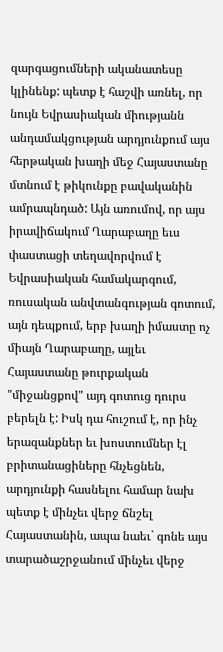զարգացումների ականատեսը կլինենք: պետք է հաշվի առնել, որ նույն Եվրասիական միությանն անդամակցության արդյունքում այս հերթական խաղի մեջ Հայաստանը մտնում է թիկունքը բավականին ամրապնդած: Այն առումով, որ այս իրավիճակում Ղարաբաղը եւս փաստացի տեղավորվում է Եվրասիական համակարգում, ռուսական անվտանգության գոտում, այն դեպքում, երբ խաղի իմաստը ոչ միայն Ղարաբաղը, այլեւ Հայաստանը թուրքական "միջանցքով" այդ գոտուց դուրս բերելն է: Իսկ դա հուշում է, որ ինչ երազանքներ եւ խոստումներ էլ բրիտանացիները հնչեցնեն, արդյունքի հասնելու համար նախ պետք է մինչեւ վերջ ճնշել Հայաստանին, ապա նաեւ` գոնե այս տարածաշրջանում մինչեւ վերջ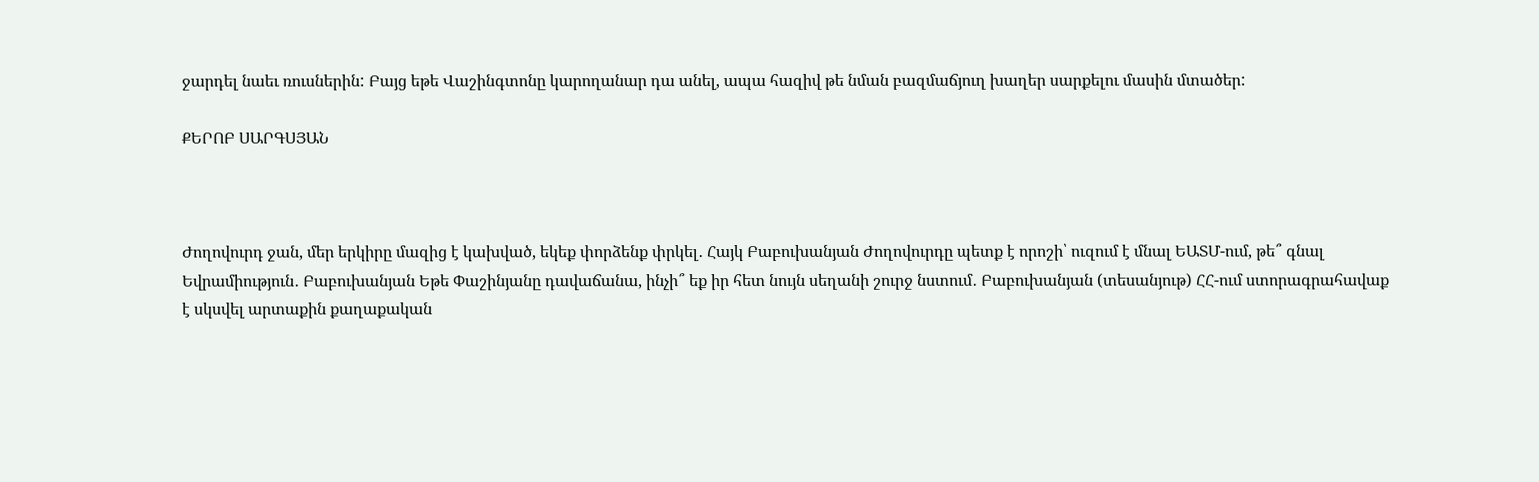ջարդել նաեւ ռուսներին: Բայց եթե Վաշինգտոնը կարողանար դա անել, ապա հազիվ թե նման բազմաճյուղ խաղեր սարքելու մասին մտածեր:

ՔԵՐՈԲ ՍԱՐԳՍՅԱՆ



Ժողովուրդ ջան, մեր երկիրը մազից է կախված, եկեք փորձենք փրկել․ Հայկ Բաբուխանյան Ժողովուրդը պետք է որոշի՝ ուզում է մնալ ԵԱՏՄ-ում, թե՞ գնալ Եվրամիություն․ Բաբուխանյան Եթե Փաշինյանը դավաճանա, ինչի՞ եք իր հետ նույն սեղանի շուրջ նստում․ Բաբուխանյան (տեսանյութ) ՀՀ-ում ստորագրահավաք է սկսվել արտաքին քաղաքական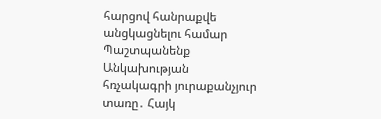հարցով հանրաքվե անցկացնելու համար Պաշտպանենք Անկախության հռչակագրի յուրաքանչյուր տառը․ Հայկ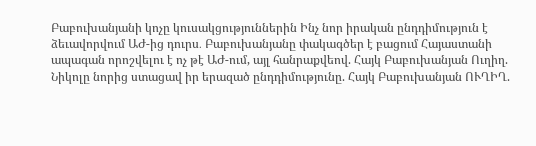Բաբուխանյանի կոչը կուսակցություններին Ինչ նոր իրական ընդդիմություն է ձեւավորվում ԱԺ-ից դուրս․ Բաբուխանյանը փակագծեր է բացում Հայաստանի ապագան որոշվելու է ոչ թէ ԱԺ-ում, այլ հանրաքվեով. Հայկ Բաբուխանյան Ուղիղ. Նիկոլը նորից ստացավ իր երազած ընդդիմությունը. Հայկ Բաբուխանյան ՈՒՂԻՂ.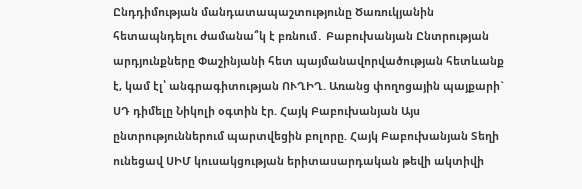Ընդդիմության մանդատապաշտությունը Ծառուկյանին հետապնդելու ժամանա՞կ է բռնում․ Բաբուխանյան Ընտրության արդյունքները Փաշինյանի հետ պայմանավորվածության հետևանք է, կամ էլ՝ անգրագիտության ՈՒՂԻՂ. Առանց փողոցային պայքարի` ՍԴ դիմելը Նիկոլի օգտին էր. Հայկ Բաբուխանյան Այս ընտրություններում պարտվեցին բոլորը. Հայկ Բաբուխանյան Տեղի ունեցավ ՍԻՄ կուսակցության երիտասարդական թեվի ակտիվի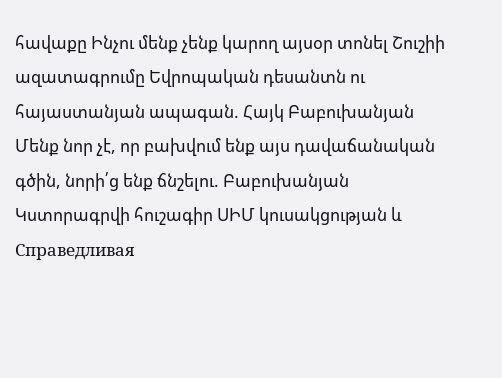հավաքը Ինչու մենք չենք կարող այսօր տոնել Շուշիի ազատագրումը Եվրոպական դեսանտն ու հայաստանյան ապագան. Հայկ Բաբուխանյան Մենք նոր չէ, որ բախվում ենք այս դավաճանական գծին, նորի՛ց ենք ճնշելու. Բաբուխանյան Կստորագրվի հուշագիր ՍԻՄ կուսակցության և Справедливая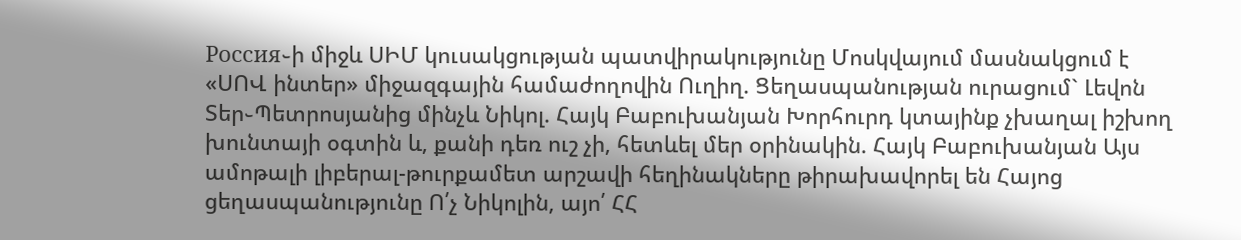Россия֊ի միջև ՍԻՄ կուսակցության պատվիրակությունը Մոսկվայում մասնակցում է «ՍՈՎ ինտեր» միջազգային համաժողովին Ուղիղ. Ցեղասպանության ուրացում` Լեվոն Տեր֊Պետրոսյանից մինչև Նիկոլ. Հայկ Բաբուխանյան Խորհուրդ կտայինք չխաղալ իշխող խունտայի օգտին և, քանի դեռ ուշ չի, հետևել մեր օրինակին. Հայկ Բաբուխանյան Այս ամոթալի լիբերալ-թուրքամետ արշավի հեղինակները թիրախավորել են Հայոց ցեղասպանությունը Ո՛չ Նիկոլին, այո՛ ՀՀ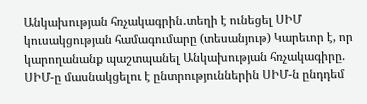Անկախության հռչակագրին․տեղի է ունեցել ՍԻՄ կուսակցության համագումարը (տեսանյութ) Կարեւոր է, որ կարողանանք պաշտպանել Անկախության հռչակագիրը. ՍԻՄ-ը մասնակցելու է ընտրություններին ՍԻՄ-ն ընդդեմ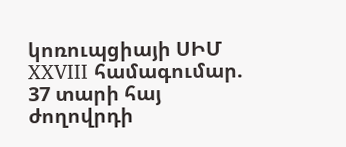կոռուպցիայի ՍԻՄ XXVIII համագումար. 37 տարի հայ ժողովրդի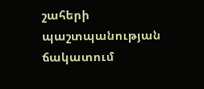շահերի պաշտպանության ճակատում